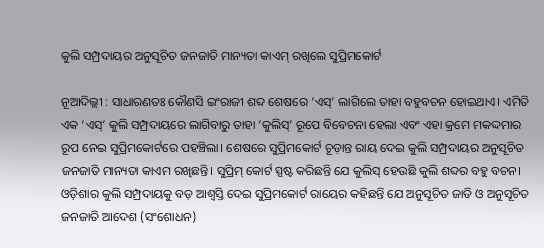କୁଲି ସମ୍ପ୍ରଦାୟର ଅନୁସୂଚିତ ଜନଜାତି ମାନ୍ୟତା କାଏମ୍‌ ରଖିଲେ ସୁପ୍ରିମକୋର୍ଟ

ନୂଆଦିଲ୍ଲୀ : ସାଧାରଣତଃ କୌଣସି ଇଂରାଜୀ ଶବ୍ଦ ଶେଷରେ ‘ଏସ୍‌’ ଲାଗିଲେ ତାହା ବହୁବଚନ ହୋଇଥାଏ। ଏମିତି ଏକ ‘ଏସ୍‌’ କୁଲି ସମ୍ପ୍ରଦାୟରେ ଲାଗିବାରୁ ତାହା ‘କୁଲିସ୍‌’ ରୂପେ ବିବେଚନା ହେଲା ଏବଂ ଏହା କ୍ରମେ ମକଦ୍ଦମାର ରୂପ ନେଇ ସୁପ୍ରିମକୋର୍ଟରେ ପହଞ୍ଚିଲା। ଶେଷରେ ସୁପ୍ରିମକୋର୍ଟ ଚୂଡ଼ାନ୍ତ ରାୟ ଦେଇ କୁଲି ସମ୍ପ୍ରଦାୟର ଅନୁସୂଚିତ ଜନଜାତି ମାନ୍ୟତା କାଏମ ରଖିଛନ୍ତି। ସୁପ୍ରିମ୍ କୋର୍ଟ ସ୍ପଷ୍ଟ କରିଛନ୍ତି ଯେ କୁଲିସ୍‌ ହେଉଛି କୁଲି ଶବ୍ଦର ବହୁ ବଚନ। ଓଡ଼ିଶାର କୁଲି ସମ୍ପ୍ରଦାୟକୁ ବଡ଼ ଆଶ୍ବସ୍ତି ଦେଇ ସୁପ୍ରିମକୋର୍ଟ ରାୟ‌େର କହିଛନ୍ତି ଯେ ଅନୁସୂଚିତ ଜାତି ଓ ଅନୁସୂଚିତ ଜନଜାତି ଆଦେଶ (ସଂଶୋଧନ)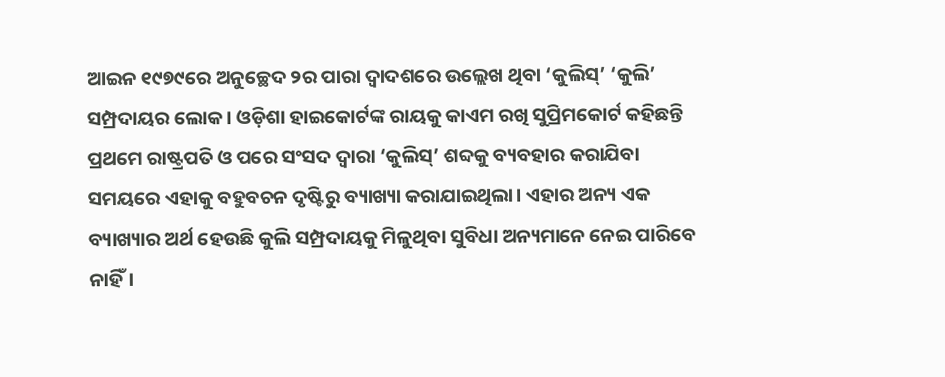ଆଇନ ୧୯୭୯ରେ ଅନୁଚ୍ଛେଦ ୨ର ପାରା ଦ୍ବାଦଶରେ ଉଲ୍ଲେଖ ଥିବା ‘କୁଲିସ୍‌’ ‘କୁଲି’ ସମ୍ପ୍ରଦାୟର ଲୋକ। ଓଡ଼ିଶା ହାଇକୋର୍ଟଙ୍କ ରାୟକୁ କାଏମ ରଖି ସୁପ୍ରିମକୋର୍ଟ କହିଛନ୍ତି ପ୍ରଥମେ ରାଷ୍ଟ୍ରପତି ଓ ପରେ ସଂସଦ ଦ୍ବାରା ‘କୁଲିସ୍‌’ ଶବ୍ଦକୁ ବ୍ୟବହାର କରାଯିବା ସମୟରେ ଏହାକୁ ବହୁବଚନ ଦୃଷ୍ଟିରୁ ବ୍ୟାଖ୍ୟା କରାଯାଇଥିଲା। ଏହାର ଅନ୍ୟ ଏକ ବ୍ୟାଖ୍ୟାର ଅର୍ଥ ହେଉଛି କୁଲି ସମ୍ପ୍ରଦାୟକୁ ମିଳୁଥିବା ସୁବିଧା ଅନ୍ୟମାନେ ନେଇ ପାରିବେ ନାହିଁ।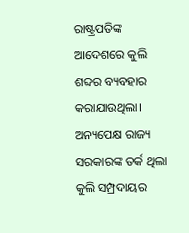ରାଷ୍ଟ୍ରପତିଙ୍କ ଆଦେଶରେ କୁଲି ଶବ୍ଦର ବ୍ୟବହାର କରାଯାଉଥିଲା। ଅନ୍ୟପ‌େକ୍ଷ ରାଜ୍ୟ ସରକାରଙ୍କ ତର୍କ ଥିଲା କୁଲି ସମ୍ପ୍ରଦାୟର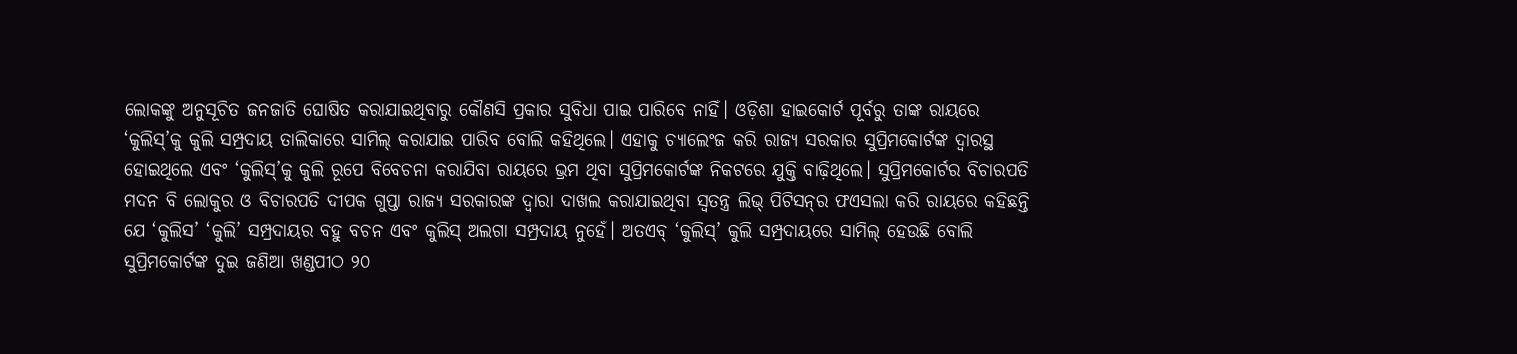ଲୋକଙ୍କୁ ଅନୁସୂଚିତ ଜନଜାତି ଘୋଷିତ କରାଯାଇଥିବାରୁ କୌଣସି ପ୍ରକାର ସୁବିଧା ପାଇ ପାରିବେ ନାହିଁ। ଓଡ଼ିଶା ହାଇକୋର୍ଟ ପୂର୍ବରୁ ତାଙ୍କ ରାୟରେ ‘କୁଲିସ୍‌’କୁ କୁଲି ସମ୍ପ୍ରଦାୟ ତାଲିକାରେ ସାମିଲ୍‌ କରାଯାଇ ପାରିବ ବୋଲି କହିଥିଲେ। ଏହାକୁ ଚ୍ୟାଲେଂଜ କରି ରାଜ୍ୟ ସରକାର ସୁପ୍ରିମକୋର୍ଟଙ୍କ ଦ୍ବାରସ୍ଥ ହୋଇଥିଲେ ଏବଂ ‘କୁଲିସ୍‌’କୁ କୁଲି ରୂପେ ବିବେଚନା କରାଯିବା ରାୟରେ ଭ୍ରମ ଥିବା ସୁପ୍ରିମକୋର୍ଟଙ୍କ ନିକଟରେ ଯୁକ୍ତି ବାଢ଼ିଥିଲେ। ସୁପ୍ରିମକୋର୍ଟର ବିଚାରପତି ମଦନ ବି ଲୋକୁର ଓ ବିଚାରପତି ଦୀପକ ଗୁପ୍ତା ରାଜ୍ୟ ସରକାରଙ୍କ ଦ୍ବାରା ଦାଖଲ କରାଯାଇଥିବା ସ୍ବତନ୍ତ୍ର ଲିଭ୍‌ ପିଟିସନ୍‌ର ଫଏସଲା କରି ରାୟରେ କହିଛନ୍ତି ଯେ ‘କୁଲିସ’ ‘କୁଲି’ ସମ୍ପ୍ରଦାୟର ବହୁ ବଚନ ଏବଂ କୁଲିସ୍‌ ଅଲଗା ସମ୍ପ୍ରଦାୟ ନୁହେଁ। ଅତଏବ୍‌ ‘କୁଲିସ୍‌’ କୁଲି ସମ୍ପ୍ରଦାୟରେ ସାମିଲ୍ ହେଉଛି ବୋଲି ସୁପ୍ରିମକୋର୍ଟଙ୍କ ଦୁଇ ଜଣିଆ ଖଣ୍ଡପୀଠ ୨୦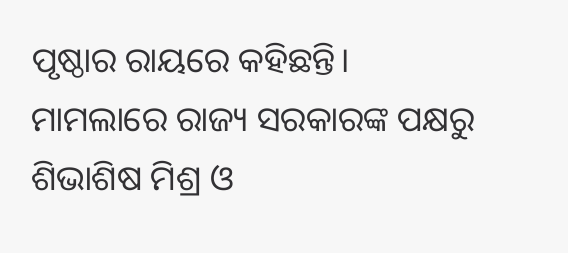ପୃଷ୍ଠାର ରାୟରେ କହିଛନ୍ତି। ମାମଲାରେ ରାଜ୍ୟ ସରକାରଙ୍କ ପକ୍ଷରୁ ଶିଭାଶିଷ ମିଶ୍ର ଓ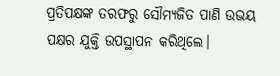ପ୍ରତିପକ୍ଷଙ୍କ ତରଫରୁ ସୌମ୍ୟଜିତ ପାଣି ଉଭୟ ପକ୍ଷର ଯୁକ୍ତି ଉପସ୍ଥାପନ କରିଥିଲେ।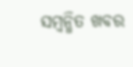ସମ୍ବନ୍ଧିତ ଖବର